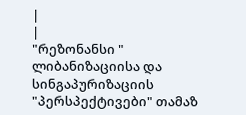|
|
"რეზონანსი "
ლიბანიზაციისა და სინგაპურიზაციის "პერსპექტივები" თამაზ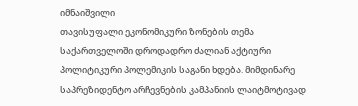იმნაიშვილი
თავისუფალი ეკონომიკური ზონების თემა საქართველოში დროდადრო ძალიან აქტიური პოლიტიკური პოლემიკის საგანი ხდება. მიმდინარე საპრეზიდენტო არჩევნების კამპანიის ლაიტმოტივად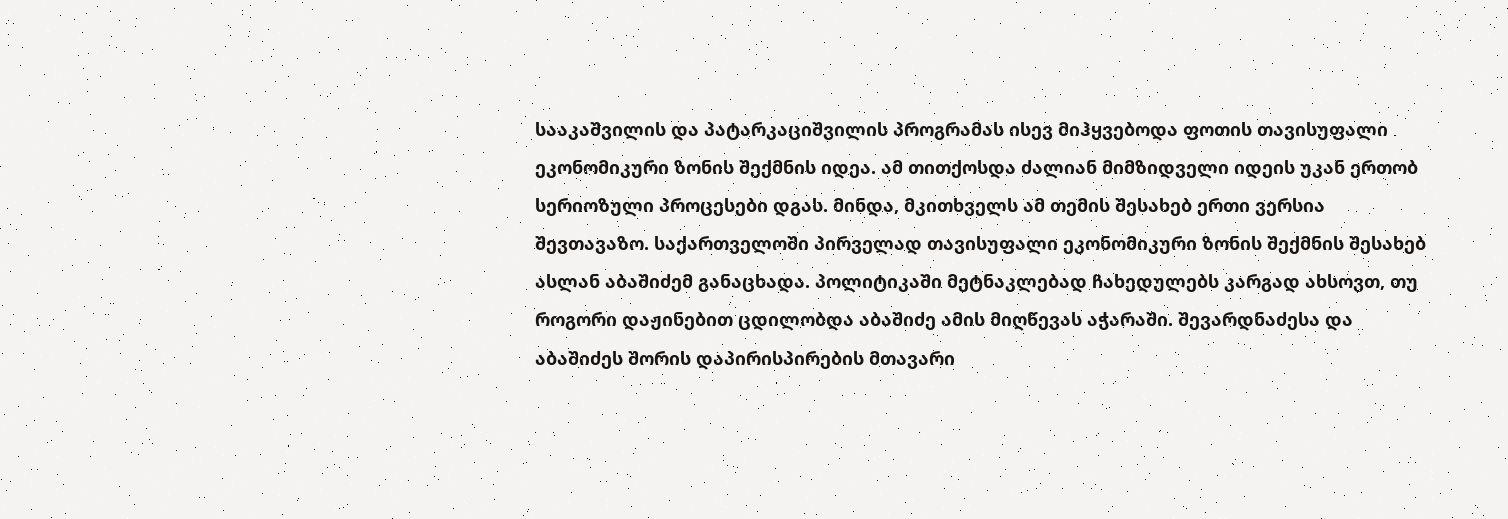სააკაშვილის და პატარკაციშვილის პროგრამას ისევ მიჰყვებოდა ფოთის თავისუფალი ეკონომიკური ზონის შექმნის იდეა. ამ თითქოსდა ძალიან მიმზიდველი იდეის უკან ერთობ სერიოზული პროცესები დგას. მინდა, მკითხველს ამ თემის შესახებ ერთი ვერსია შევთავაზო. საქართველოში პირველად თავისუფალი ეკონომიკური ზონის შექმნის შესახებ ასლან აბაშიძემ განაცხადა. პოლიტიკაში მეტნაკლებად ჩახედულებს კარგად ახსოვთ, თუ როგორი დაჟინებით ცდილობდა აბაშიძე ამის მიღწევას აჭარაში. შევარდნაძესა და აბაშიძეს შორის დაპირისპირების მთავარი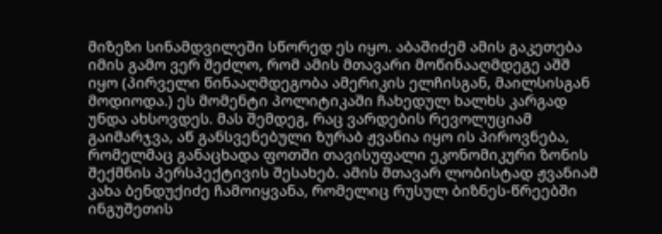მიზეზი სინამდვილეში სწორედ ეს იყო. აბაშიძემ ამის გაკეთება იმის გამო ვერ შეძლო, რომ ამის მთავარი მოწინააღმდეგე აშშ იყო (პირველი წინააღმდეგობა ამერიკის ელჩისგან, მაილსისგან მოდიოდა.) ეს მომენტი პოლიტიკაში ჩახედულ ხალხს კარგად უნდა ახსოვდეს. მას შემდეგ, რაც ვარდების რევოლუციამ გაიმარჯვა, აწ განსვენებული ზურაბ ჟვანია იყო ის პიროვნება, რომელმაც განაცხადა ფოთში თავისუფალი ეკონომიკური ზონის შექმნის პერსპექტივის შესახებ. ამის მთავარ ლობისტად ჟვანიამ კახა ბენდუქიძე ჩამოიყვანა, რომელიც რუსულ ბიზნეს-წრეებში ინგუშეთის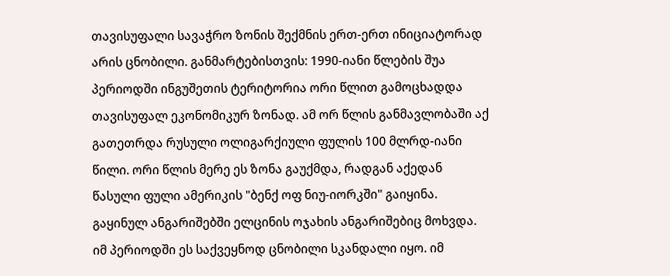თავისუფალი სავაჭრო ზონის შექმნის ერთ-ერთ ინიციატორად არის ცნობილი. განმარტებისთვის: 1990-იანი წლების შუა პერიოდში ინგუშეთის ტერიტორია ორი წლით გამოცხადდა თავისუფალ ეკონომიკურ ზონად. ამ ორ წლის განმავლობაში აქ გათეთრდა რუსული ოლიგარქიული ფულის 100 მლრდ-იანი წილი. ორი წლის მერე ეს ზონა გაუქმდა, რადგან აქედან წასული ფული ამერიკის "ბენქ ოფ ნიუ-იორკში" გაიყინა. გაყინულ ანგარიშებში ელცინის ოჯახის ანგარიშებიც მოხვდა. იმ პერიოდში ეს საქვეყნოდ ცნობილი სკანდალი იყო. იმ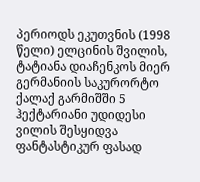პერიოდს ეკუთვნის (1998 წელი) ელცინის შვილის, ტატიანა დიაჩენკოს მიერ გერმანიის საკურორტო ქალაქ გარმიშში 5 ჰექტარიანი უდიდესი ვილის შესყიდვა ფანტასტიკურ ფასად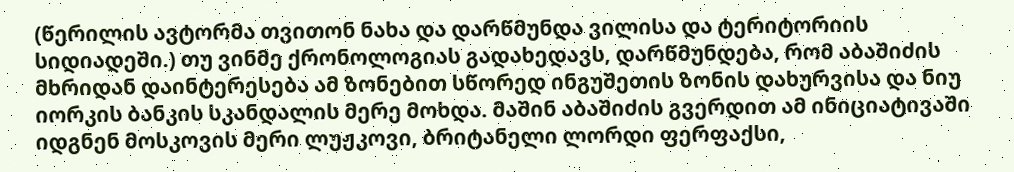(წერილის ავტორმა თვითონ ნახა და დარწმუნდა ვილისა და ტერიტორიის სიდიადეში.) თუ ვინმე ქრონოლოგიას გადახედავს, დარწმუნდება, რომ აბაშიძის მხრიდან დაინტერესება ამ ზონებით სწორედ ინგუშეთის ზონის დახურვისა და ნიუ იორკის ბანკის სკანდალის მერე მოხდა. მაშინ აბაშიძის გვერდით ამ ინიციატივაში იდგნენ მოსკოვის მერი ლუჟკოვი, ბრიტანელი ლორდი ფერფაქსი,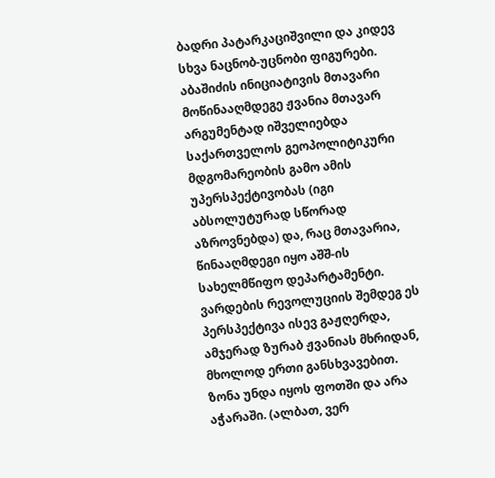ბადრი პატარკაციშვილი და კიდევ სხვა ნაცნობ-უცნობი ფიგურები. აბაშიძის ინიციატივის მთავარი მოწინააღმდეგე ჟვანია მთავარ არგუმენტად იშველიებდა საქართველოს გეოპოლიტიკური მდგომარეობის გამო ამის უპერსპექტივობას (იგი აბსოლუტურად სწორად აზროვნებდა) და, რაც მთავარია, წინააღმდეგი იყო აშშ-ის სახელმწიფო დეპარტამენტი. ვარდების რევოლუციის შემდეგ ეს პერსპექტივა ისევ გაჟღერდა, ამჯერად ზურაბ ჟვანიას მხრიდან, მხოლოდ ერთი განსხვავებით. ზონა უნდა იყოს ფოთში და არა აჭარაში. (ალბათ, ვერ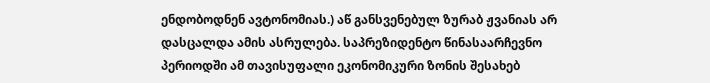ენდობოდნენ ავტონომიას.) აწ განსვენებულ ზურაბ ჟვანიას არ დასცალდა ამის ასრულება. საპრეზიდენტო წინასაარჩევნო პერიოდში ამ თავისუფალი ეკონომიკური ზონის შესახებ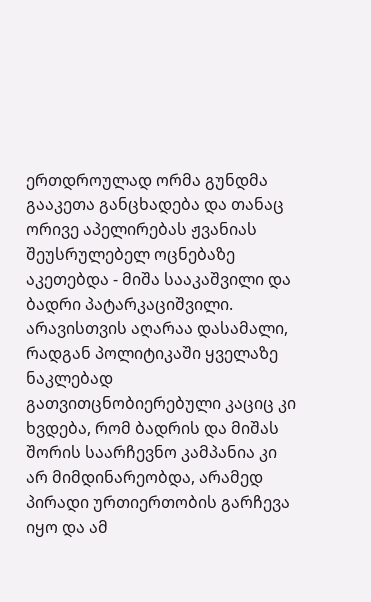ერთდროულად ორმა გუნდმა გააკეთა განცხადება და თანაც ორივე აპელირებას ჟვანიას შეუსრულებელ ოცნებაზე აკეთებდა - მიშა სააკაშვილი და ბადრი პატარკაციშვილი. არავისთვის აღარაა დასამალი, რადგან პოლიტიკაში ყველაზე ნაკლებად გათვითცნობიერებული კაციც კი ხვდება, რომ ბადრის და მიშას შორის საარჩევნო კამპანია კი არ მიმდინარეობდა, არამედ პირადი ურთიერთობის გარჩევა იყო და ამ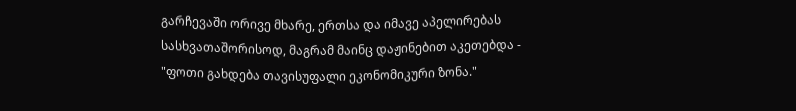გარჩევაში ორივე მხარე, ერთსა და იმავე აპელირებას სასხვათაშორისოდ, მაგრამ მაინც დაჟინებით აკეთებდა - "ფოთი გახდება თავისუფალი ეკონომიკური ზონა."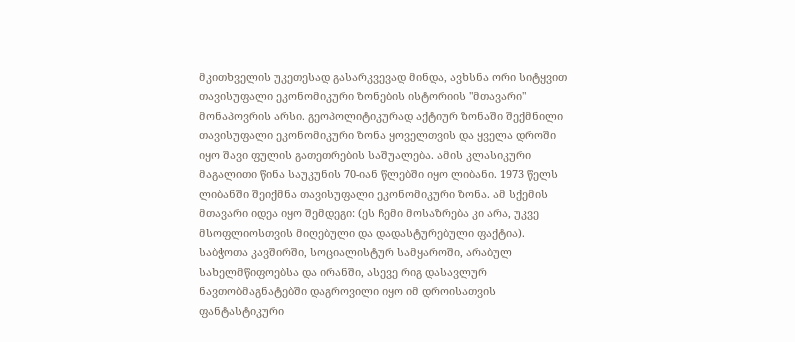მკითხველის უკეთესად გასარკვევად მინდა, ავხსნა ორი სიტყვით თავისუფალი ეკონომიკური ზონების ისტორიის "მთავარი" მონაპოვრის არსი. გეოპოლიტიკურად აქტიურ ზონაში შექმნილი თავისუფალი ეკონომიკური ზონა ყოველთვის და ყველა დროში იყო შავი ფულის გათეთრების საშუალება. ამის კლასიკური მაგალითი წინა საუკუნის 70-იან წლებში იყო ლიბანი. 1973 წელს ლიბანში შეიქმნა თავისუფალი ეკონომიკური ზონა. ამ სქემის მთავარი იდეა იყო შემდეგი: (ეს ჩემი მოსაზრება კი არა, უკვე მსოფლიოსთვის მიღებული და დადასტურებული ფაქტია). საბჭოთა კავშირში, სოციალისტურ სამყაროში, არაბულ სახელმწიფოებსა და ირანში, ასევე რიგ დასავლურ ნავთობმაგნატებში დაგროვილი იყო იმ დროისათვის ფანტასტიკური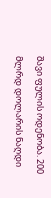შავი ფულის ოდენობა. 200 მლრდ დოლარის ნაღდი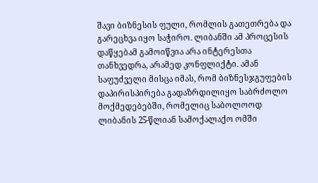შავი ბიზნესის ფული, რომლის გათეთრება და გარეცხვა იყო საჭირო. ლიბანში ამ პროცესის დაწყებამ გამოიწვია არა ინტერესთა თანხვედრა, არამედ კონფლიქტი. ამან საფუძველი მისცა იმას, რომ ბიზნესჯგუფების დაპირისპირება გადაზრდილიყო საბრძოლო მოქმედებებში, რომელიც საბოლოოდ ლიბანის 25-წლიან სამოქალაქო ომში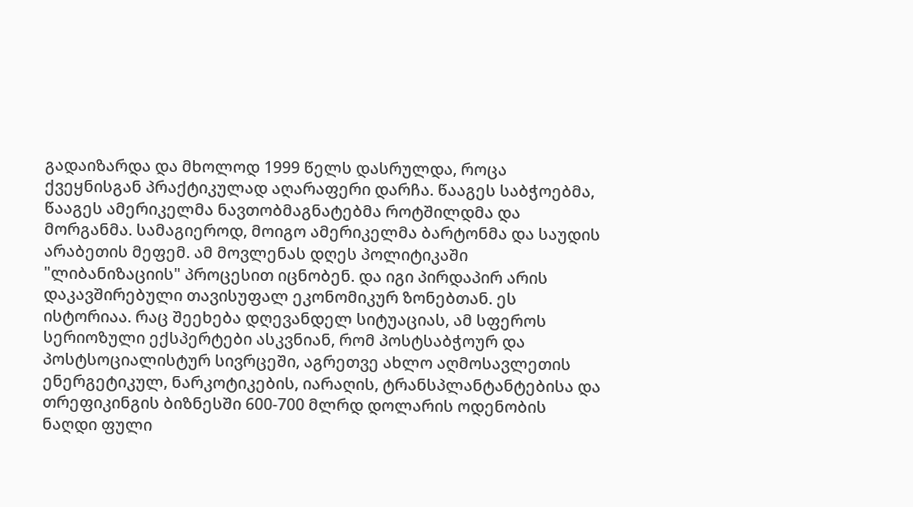გადაიზარდა და მხოლოდ 1999 წელს დასრულდა, როცა ქვეყნისგან პრაქტიკულად აღარაფერი დარჩა. წააგეს საბჭოებმა, წააგეს ამერიკელმა ნავთობმაგნატებმა როტშილდმა და მორგანმა. სამაგიეროდ, მოიგო ამერიკელმა ბარტონმა და საუდის არაბეთის მეფემ. ამ მოვლენას დღეს პოლიტიკაში "ლიბანიზაციის" პროცესით იცნობენ. და იგი პირდაპირ არის დაკავშირებული თავისუფალ ეკონომიკურ ზონებთან. ეს ისტორიაა. რაც შეეხება დღევანდელ სიტუაციას, ამ სფეროს სერიოზული ექსპერტები ასკვნიან, რომ პოსტსაბჭოურ და პოსტსოციალისტურ სივრცეში, აგრეთვე ახლო აღმოსავლეთის ენერგეტიკულ, ნარკოტიკების, იარაღის, ტრანსპლანტანტებისა და თრეფიკინგის ბიზნესში 600-700 მლრდ დოლარის ოდენობის ნაღდი ფული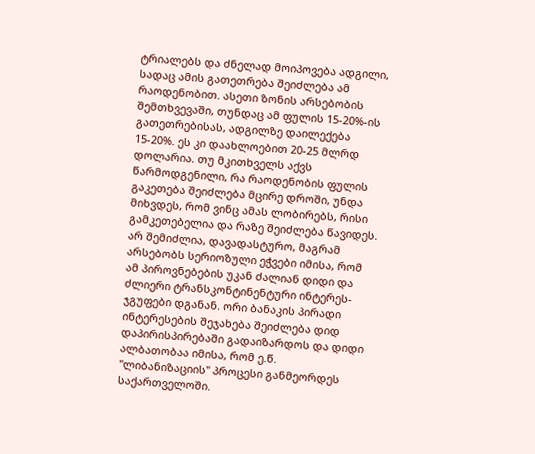ტრიალებს და ძნელად მოიპოვება ადგილი, სადაც ამის გათეთრება შეიძლება ამ რაოდენობით. ასეთი ზონის არსებობის შემთხვევაში, თუნდაც ამ ფულის 15-20%-ის გათეთრებისას, ადგილზე დაილექება 15-20%. ეს კი დაახლოებით 20-25 მლრდ დოლარია. თუ მკითხველს აქვს წარმოდგენილი, რა რაოდენობის ფულის გაკეთება შეიძლება მცირე დროში, უნდა მიხვდეს, რომ ვინც ამას ლობირებს, რისი გამკეთებელია და რაზე შეიძლება წავიდეს. არ შემიძლია, დავადასტურო, მაგრამ არსებობს სერიოზული ეჭვები იმისა, რომ ამ პიროვნებების უკან ძალიან დიდი და ძლიერი ტრანსკონტინენტური ინტერეს-ჯგუფები დგანან. ორი ბანაკის პირადი ინტერესების შეჯახება შეიძლება დიდ დაპირისპირებაში გადაიზარდოს და დიდი ალბათობაა იმისა, რომ ე.წ. "ლიბანიზაციის" პროცესი განმეორდეს საქართველოში.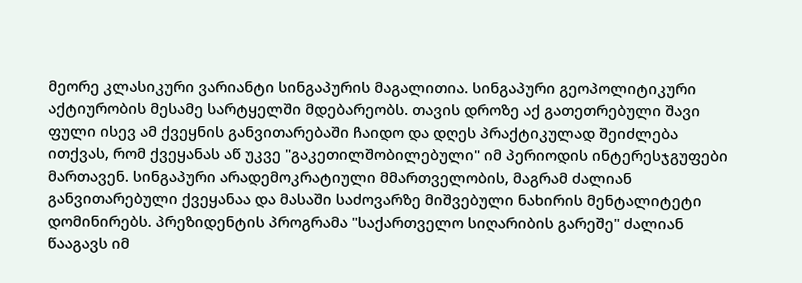მეორე კლასიკური ვარიანტი სინგაპურის მაგალითია. სინგაპური გეოპოლიტიკური აქტიურობის მესამე სარტყელში მდებარეობს. თავის დროზე აქ გათეთრებული შავი ფული ისევ ამ ქვეყნის განვითარებაში ჩაიდო და დღეს პრაქტიკულად შეიძლება ითქვას, რომ ქვეყანას აწ უკვე "გაკეთილშობილებული" იმ პერიოდის ინტერესჯგუფები მართავენ. სინგაპური არადემოკრატიული მმართველობის, მაგრამ ძალიან განვითარებული ქვეყანაა და მასაში საძოვარზე მიშვებული ნახირის მენტალიტეტი დომინირებს. პრეზიდენტის პროგრამა "საქართველო სიღარიბის გარეშე" ძალიან წააგავს იმ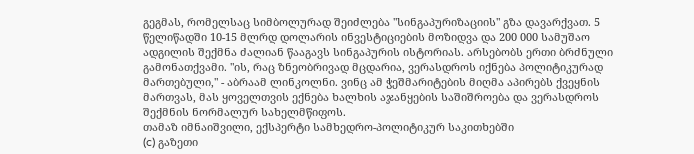გეგმას, რომელსაც სიმბოლურად შეიძლება "სინგაპურიზაციის" გზა დავარქვათ. 5 წელიწადში 10-15 მლრდ დოლარის ინვესტიციების მოზიდვა და 200 000 სამუშაო ადგილის შექმნა ძალიან წააგავს სინგაპურის ისტორიას. არსებობს ერთი ბრძნული გამონათქვამი. "ის, რაც ზნეობრივად მცდარია, ვერასდროს იქნება პოლიტიკურად მართებული," - აბრაამ ლინკოლნი. ვინც ამ ჭეშმარიტების მიღმა აპირებს ქვეყნის მართვას, მას ყოველთვის ექნება ხალხის აჯანყების საშიშროება და ვერასდროს შექმნის ნორმალურ სახელმწიფოს.
თამაზ იმნაიშვილი, ექსპერტი სამხედრო-პოლიტიკურ საკითხებში
(c) გაზეთი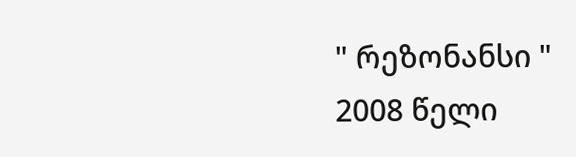" რეზონანსი "
2008 წელი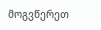მოგვწერეთ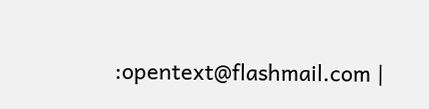:opentext@flashmail.com |